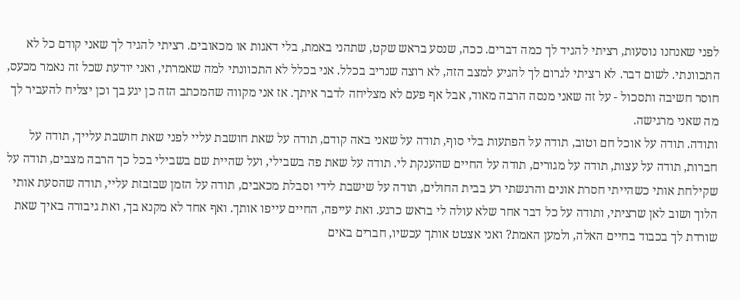לפני שאנחנו נוסעות, רציתי להגיד לך כמה דברים. ככה, שנסע בראש שקט, שתהני באמת, בלי דאגות או מכאובים. רציתי להגיד לך שאני קודם כל לא התכוונתי. לשום דבר. לא רציתי לגרום לך להגיע למצב הזה, לא רוצה שנריב בכלל. אני בכלל לא התכוונתי למה שאמרתי, ואני יודעת שכל זה נאמר מכעס, חוסר חשיבה ותסכול - על זה שאני מנסה הרבה מאוד, אבל אף פעם לא מצליחה לדבר איתך. אז אני מקווה שהמכתב הזה כן יגע בך וכן יצליח להעביר לך מה שאני מרגישה.
ותודה. תודה על אוכל חם וטוב, תודה על הפתעות בלי סוף, תודה על שאני באה קודם, תודה על שאת חושבת עליי לפני שאת חושבת עלייך, תודה על חברות, תודה על עצות, תודה על מגורים, תודה על החיים שהענקת לי. תודה על שאת פה בשבילי, ועל שהיית שם בשבילי בכל כך הרבה מצבים, תודה על שקילחת אותי כשהייתי חסרת אונים והרגשתי רע בבית החולים, תודה על שישבת לידי וסבלת מכאבים, תודה על הזמן שבזבזת עליי, תודה שהסעת אותי הלוך ושוב לאן שרציתי, ותודה על כל דבר אחר שלא עולה לי בראש כרגע. ואת עייפה, החיים עייפו אותך. ואף אחד לא מקנא בך, ואת גיבורה באיך שאת שורדת לך בכבוד בחיים האלה, ולמען האמת? ואני אצטט אותך עכשיו, חברים באים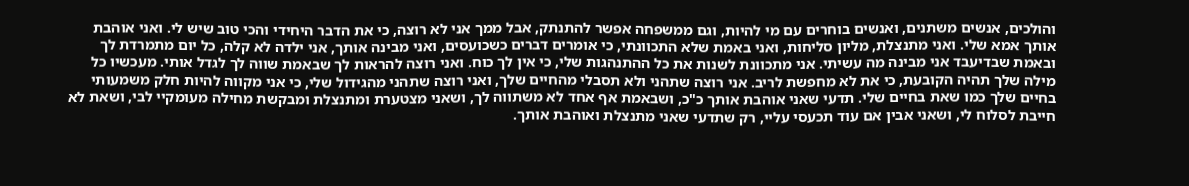והולכים, אנשים משתנים, ואנשים בוחרים עם מי להיות, וגם ממשפחה אפשר להתנתק, אבל ממך אני לא רוצה, כי את הדבר היחידי והכי טוב שיש לי. ואני אוהבת אותך אמא שלי. ואני מתנצלת, מליון סליחות, ואני באמת שלא התכוונתי, כי אומרים דברים כשכועסים, ואני מבינה אותך, אני ילדה לא קלה, כל יום מתמרדת לך ובאמת שבדיעבד אני מבינה מה עשיתי. אני מתכוונת לשנות את כל ההתנהגות שלי, כי אין לך כוח. ואני רוצה להראות לך שבאמת שווה לך לגדל אותי. מעכשיו כל מילה שלך תהיה הקובעת, כי את לא מחפשת לריב. אני רוצה שתהני ולא תסבלי מהחיים שלך, ואני רוצה שתהני מהגידול שלי, כי אני מקווה להיות חלק משמעותי בחיים שלך כמו שאת בחיים שלי. תדעי שאני אוהבת אותך כ"כ, ושבאמת אף אחד לא משתווה לך, ושאני מצטערת ומתנצלת ומבקשת מחילה מעומקיי לבי, ושאת לא חייבת לסלוח לי, ושאני אבין אם עוד תכעסי עליי, רק שתדעי שאני מתנצלת ואוהבת אותך.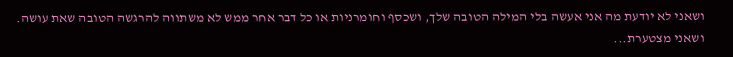ושאני לא יודעת מה אני אעשה בלי המילה הטובה שלך, ושכסף וחומרניות או כל דבר אחר ממש לא משתווה להרגשה הטובה שאת עושה. ושאני מצטערת...